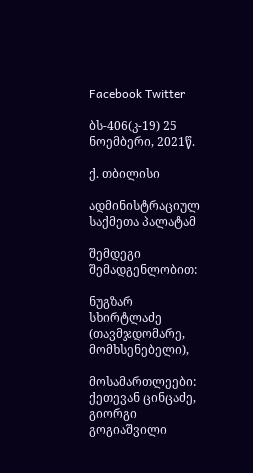Facebook Twitter

ბს-406(კ-19) 25 ნოემბერი, 2021წ.

ქ. თბილისი

ადმინისტრაციულ საქმეთა პალატამ

შემდეგი შემადგენლობით:

ნუგზარ სხირტლაძე (თავმჯდომარე, მომხსენებელი),

მოსამართლეები: ქეთევან ცინცაძე, გიორგი გოგიაშვილი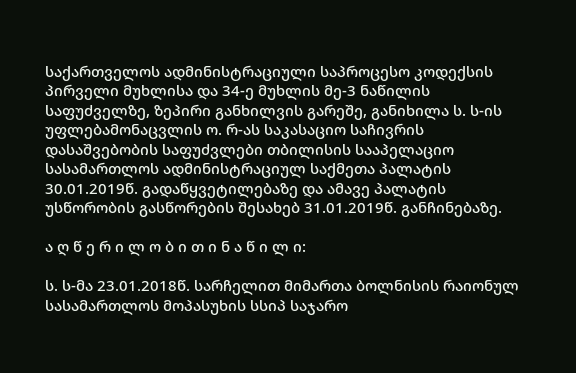საქართველოს ადმინისტრაციული საპროცესო კოდექსის პირველი მუხლისა და 34-ე მუხლის მე-3 ნაწილის საფუძველზე, ზეპირი განხილვის გარეშე, განიხილა ს. ს-ის უფლებამონაცვლის ო. რ-ას საკასაციო საჩივრის დასაშვებობის საფუძვლები თბილისის სააპელაციო სასამართლოს ადმინისტრაციულ საქმეთა პალატის 30.01.2019წ. გადაწყვეტილებაზე და ამავე პალატის უსწორობის გასწორების შესახებ 31.01.2019წ. განჩინებაზე.

ა ღ წ ე რ ი ლ ო ბ ი თ ი ნ ა წ ი ლ ი:

ს. ს-მა 23.01.2018წ. სარჩელით მიმართა ბოლნისის რაიონულ სასამართლოს მოპასუხის სსიპ საჯარო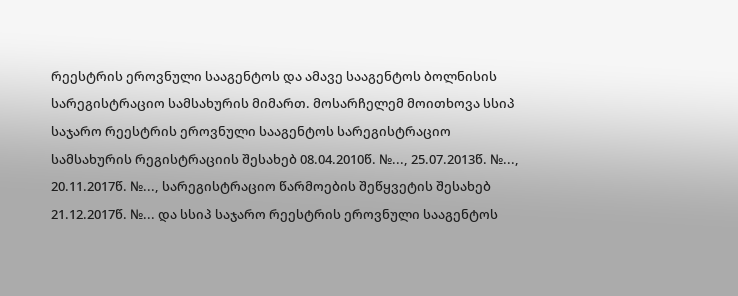რეესტრის ეროვნული სააგენტოს და ამავე სააგენტოს ბოლნისის სარეგისტრაციო სამსახურის მიმართ. მოსარჩელემ მოითხოვა სსიპ საჯარო რეესტრის ეროვნული სააგენტოს სარეგისტრაციო სამსახურის რეგისტრაციის შესახებ 08.04.2010წ. №..., 25.07.2013წ. №..., 20.11.2017წ. №..., სარეგისტრაციო წარმოების შეწყვეტის შესახებ 21.12.2017წ. №... და სსიპ საჯარო რეესტრის ეროვნული სააგენტოს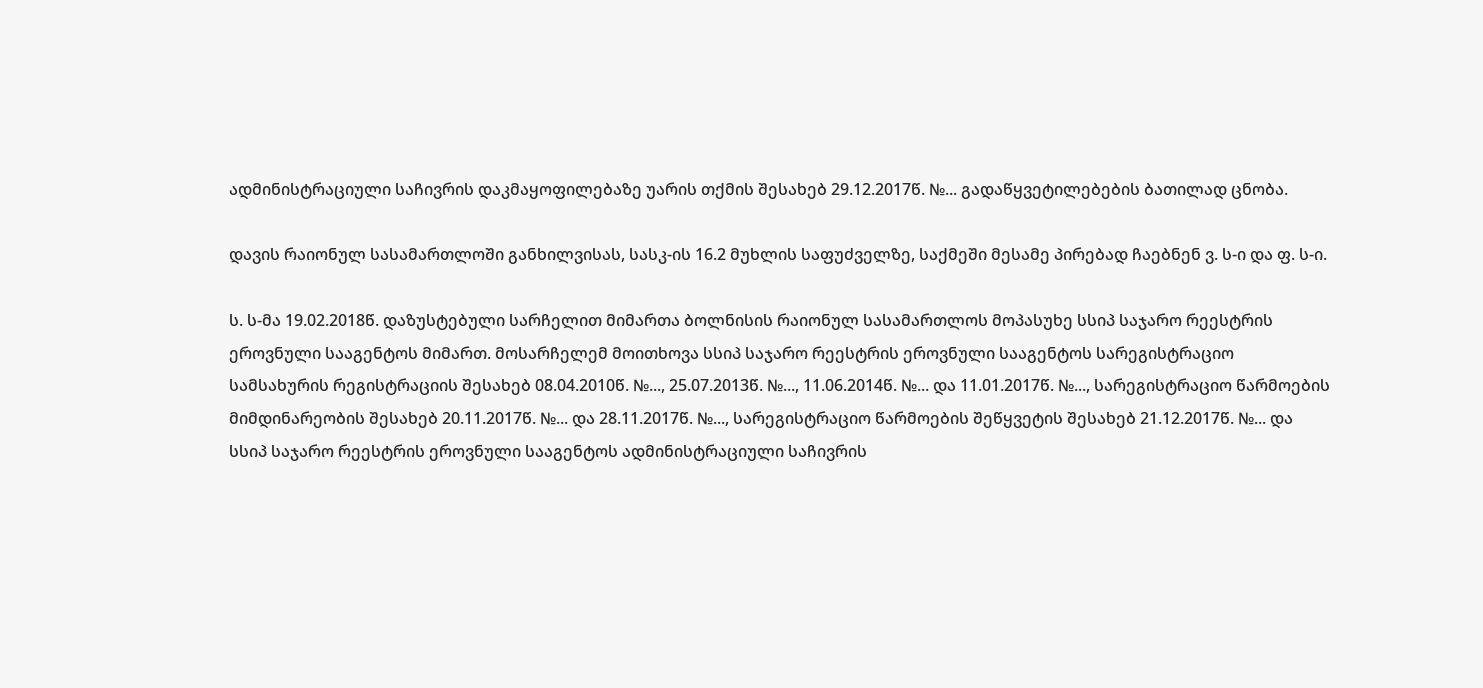ადმინისტრაციული საჩივრის დაკმაყოფილებაზე უარის თქმის შესახებ 29.12.2017წ. №... გადაწყვეტილებების ბათილად ცნობა.

დავის რაიონულ სასამართლოში განხილვისას, სასკ-ის 16.2 მუხლის საფუძველზე, საქმეში მესამე პირებად ჩაებნენ ვ. ს-ი და ფ. ს-ი.

ს. ს-მა 19.02.2018წ. დაზუსტებული სარჩელით მიმართა ბოლნისის რაიონულ სასამართლოს მოპასუხე სსიპ საჯარო რეესტრის ეროვნული სააგენტოს მიმართ. მოსარჩელემ მოითხოვა სსიპ საჯარო რეესტრის ეროვნული სააგენტოს სარეგისტრაციო სამსახურის რეგისტრაციის შესახებ 08.04.2010წ. №..., 25.07.2013წ. №..., 11.06.2014წ. №... და 11.01.2017წ. №..., სარეგისტრაციო წარმოების მიმდინარეობის შესახებ 20.11.2017წ. №... და 28.11.2017წ. №..., სარეგისტრაციო წარმოების შეწყვეტის შესახებ 21.12.2017წ. №... და სსიპ საჯარო რეესტრის ეროვნული სააგენტოს ადმინისტრაციული საჩივრის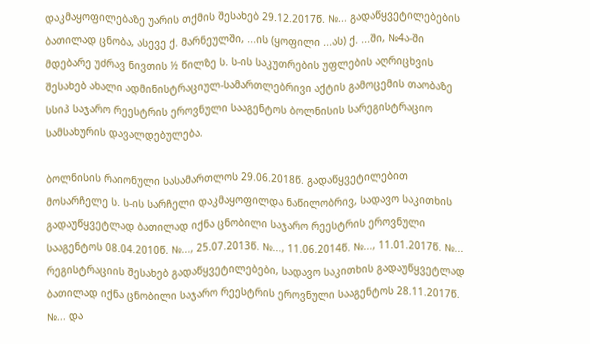დაკმაყოფილებაზე უარის თქმის შესახებ 29.12.2017წ. №... გადაწყვეტილებების ბათილად ცნობა, ასევე ქ. მარნეულში, ...ის (ყოფილი ...ას) ქ. ...ში, №4ა-ში მდებარე უძრავ ნივთის ½ წილზე ს. ს-ის საკუთრების უფლების აღრიცხვის შესახებ ახალი ადმინისტრაციულ-სამართლებრივი აქტის გამოცემის თაობაზე სსიპ საჯარო რეესტრის ეროვნული სააგენტოს ბოლნისის სარეგისტრაციო სამსახურის დავალდებულება.

ბოლნისის რაიონული სასამართლოს 29.06.2018წ. გადაწყვეტილებით მოსარჩელე ს. ს-ის სარჩელი დაკმაყოფილდა ნაწილობრივ, სადავო საკითხის გადაუწყვეტლად ბათილად იქნა ცნობილი საჯარო რეესტრის ეროვნული სააგენტოს 08.04.2010წ. №..., 25.07.2013წ. №..., 11.06.2014წ. №..., 11.01.2017წ. №... რეგისტრაციის შესახებ გადაწყვეტილებები, სადავო საკითხის გადაუწყვეტლად ბათილად იქნა ცნობილი საჯარო რეესტრის ეროვნული სააგენტოს 28.11.2017წ. №... და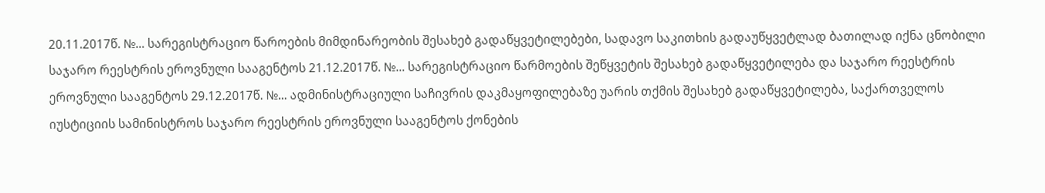20.11.2017წ. №... სარეგისტრაციო წაროების მიმდინარეობის შესახებ გადაწყვეტილებები, სადავო საკითხის გადაუწყვეტლად ბათილად იქნა ცნობილი საჯარო რეესტრის ეროვნული სააგენტოს 21.12.2017წ. №... სარეგისტრაციო წარმოების შეწყვეტის შესახებ გადაწყვეტილება და საჯარო რეესტრის ეროვნული სააგენტოს 29.12.2017წ. №... ადმინისტრაციული საჩივრის დაკმაყოფილებაზე უარის თქმის შესახებ გადაწყვეტილება, საქართველოს იუსტიციის სამინისტროს საჯარო რეესტრის ეროვნული სააგენტოს ქონების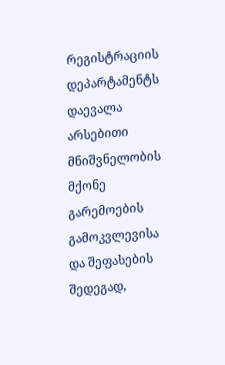რეგისტრაციის დეპარტამენტს დაევალა არსებითი მნიშვნელობის მქონე გარემოების გამოკვლევისა და შეფასების შედეგად,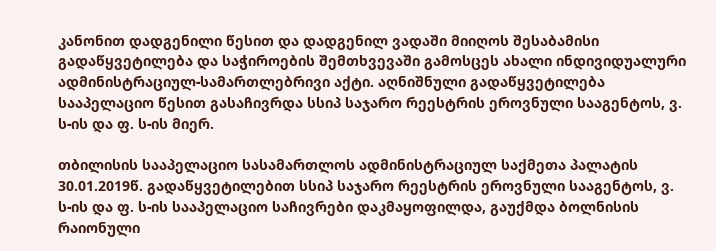კანონით დადგენილი წესით და დადგენილ ვადაში მიიღოს შესაბამისი გადაწყვეტილება და საჭიროების შემთხვევაში გამოსცეს ახალი ინდივიდუალური ადმინისტრაციულ-სამართლებრივი აქტი. აღნიშნული გადაწყვეტილება სააპელაციო წესით გასაჩივრდა სსიპ საჯარო რეესტრის ეროვნული სააგენტოს, ვ. ს-ის და ფ. ს-ის მიერ.

თბილისის სააპელაციო სასამართლოს ადმინისტრაციულ საქმეთა პალატის 30.01.2019წ. გადაწყვეტილებით სსიპ საჯარო რეესტრის ეროვნული სააგენტოს, ვ. ს-ის და ფ. ს-ის სააპელაციო საჩივრები დაკმაყოფილდა, გაუქმდა ბოლნისის რაიონული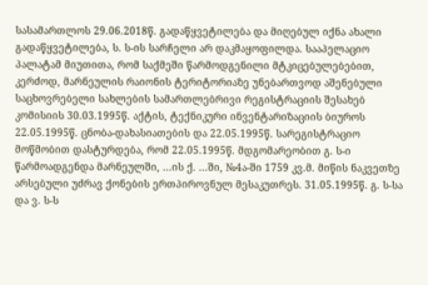სასამართლოს 29.06.2018წ. გადაწყვეტილება და მიღებულ იქნა ახალი გადაწყვეტილება, ს. ს-ის სარჩელი არ დაკმაყოფილდა. სააპელაციო პალატამ მიუთითა, რომ საქმეში წარმოდგენილი მტკიცებულებებით, კერძოდ, მარნეულის რაიონის ტერიტორიაზე უნებართვოდ აშენებული საცხოვრებელი სახლების სამართლებრივი რეგისტრაციის შესახებ კომისიის 30.03.1995წ. აქტის, ტექნიკური ინვენტარიზაციის ბიუროს 22.05.1995წ. ცნობა-დახასიათების და 22.05.1995წ. სარეგისტრაციო მოწმობით დასტურდება, რომ 22.05.1995წ. მდგომარეობით გ. ს-ი წარმოადგენდა მარნეულში, ...ის ქ. ...ში, №4ა-ში 1759 კვ.მ. მიწის ნაკვეთზე არსებული უძრავ ქონების ერთპიროვნულ მესაკუთრეს. 31.05.1995წ. გ. ს-სა და ვ. ს-ს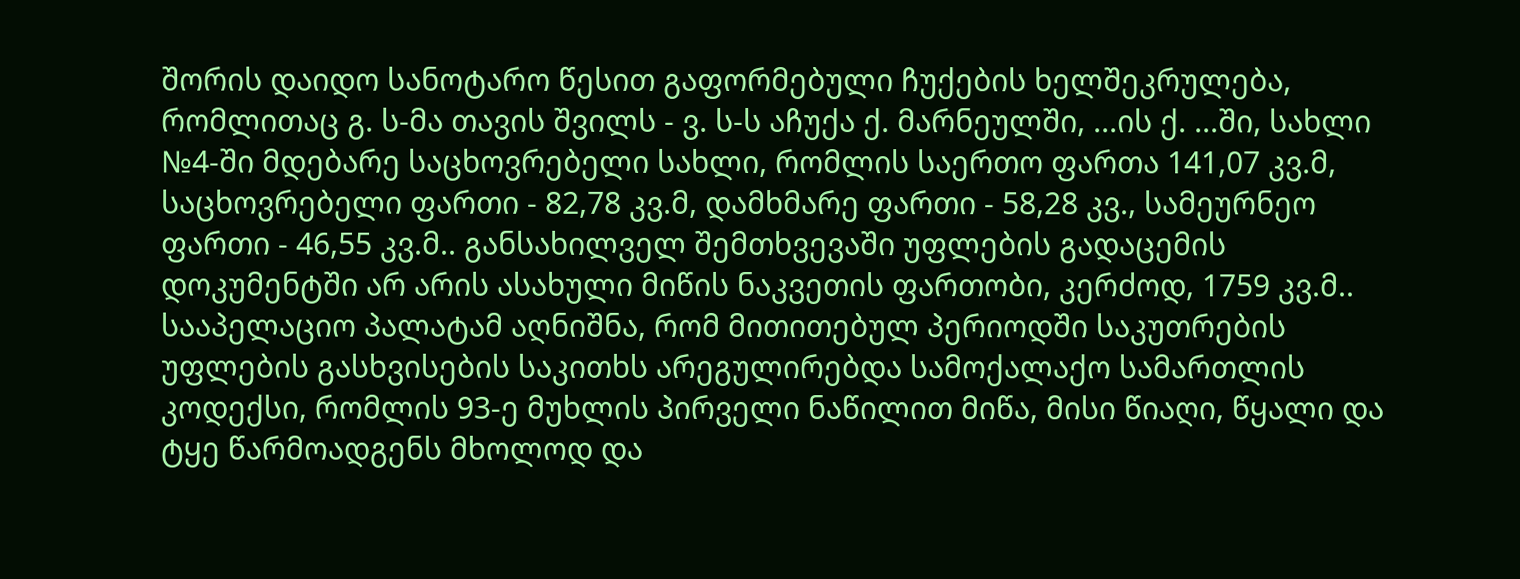შორის დაიდო სანოტარო წესით გაფორმებული ჩუქების ხელშეკრულება, რომლითაც გ. ს-მა თავის შვილს - ვ. ს-ს აჩუქა ქ. მარნეულში, ...ის ქ. ...ში, სახლი №4-ში მდებარე საცხოვრებელი სახლი, რომლის საერთო ფართა 141,07 კვ.მ, საცხოვრებელი ფართი - 82,78 კვ.მ, დამხმარე ფართი - 58,28 კვ., სამეურნეო ფართი - 46,55 კვ.მ.. განსახილველ შემთხვევაში უფლების გადაცემის დოკუმენტში არ არის ასახული მიწის ნაკვეთის ფართობი, კერძოდ, 1759 კვ.მ.. სააპელაციო პალატამ აღნიშნა, რომ მითითებულ პერიოდში საკუთრების უფლების გასხვისების საკითხს არეგულირებდა სამოქალაქო სამართლის კოდექსი, რომლის 93-ე მუხლის პირველი ნაწილით მიწა, მისი წიაღი, წყალი და ტყე წარმოადგენს მხოლოდ და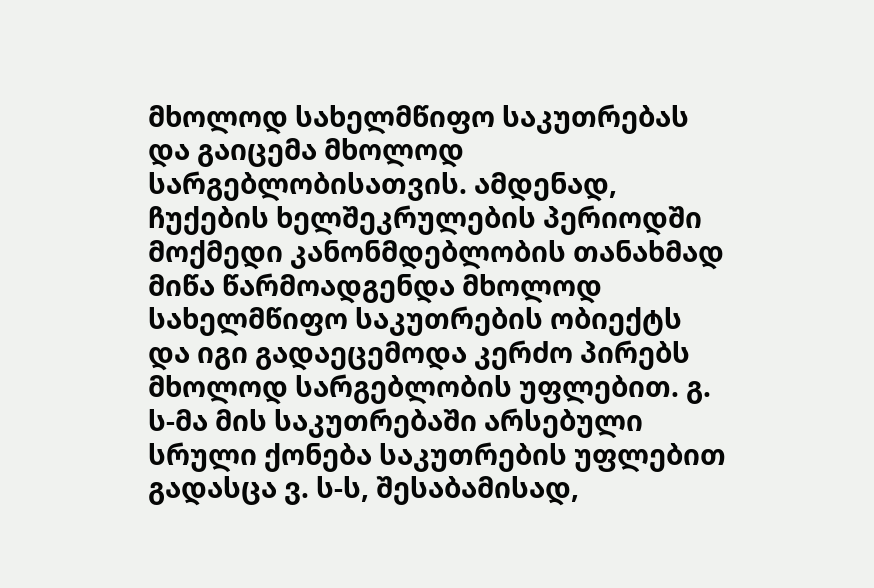მხოლოდ სახელმწიფო საკუთრებას და გაიცემა მხოლოდ სარგებლობისათვის. ამდენად, ჩუქების ხელშეკრულების პერიოდში მოქმედი კანონმდებლობის თანახმად მიწა წარმოადგენდა მხოლოდ სახელმწიფო საკუთრების ობიექტს და იგი გადაეცემოდა კერძო პირებს მხოლოდ სარგებლობის უფლებით. გ. ს-მა მის საკუთრებაში არსებული სრული ქონება საკუთრების უფლებით გადასცა ვ. ს-ს, შესაბამისად,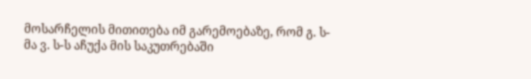მოსარჩელის მითითება იმ გარემოებაზე, რომ გ. ს-მა ვ. ს-ს აჩუქა მის საკუთრებაში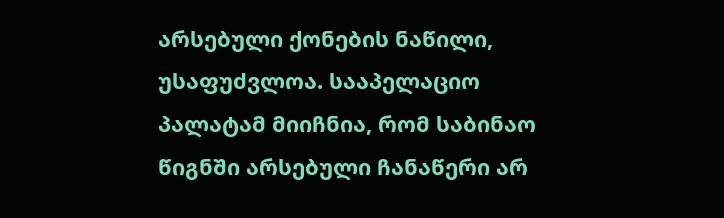არსებული ქონების ნაწილი, უსაფუძვლოა. სააპელაციო პალატამ მიიჩნია, რომ საბინაო წიგნში არსებული ჩანაწერი არ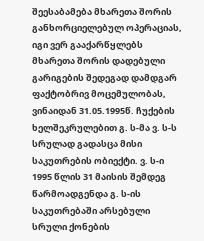შეესაბამება მხარეთა შორის განხორციელებულ ოპერაციას, იგი ვერ გააქარწყლებს მხარეთა შორის დადებული გარიგების შედეგად დამდგარ ფაქტობრივ მოცემულობას, ვინაიდან 31.05.1995წ. ჩუქების ხელშეკრულებით გ. ს-მა ვ. ს-ს სრულად გადასცა მისი საკუთრების ობიექტი. ვ. ს-ი 1995 წლის 31 მაისის შემდეგ წარმოადგენდა გ. ს-ის საკუთრებაში არსებული სრული ქონების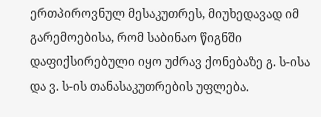ერთპიროვნულ მესაკუთრეს, მიუხედავად იმ გარემოებისა, რომ საბინაო წიგნში დაფიქსირებული იყო უძრავ ქონებაზე გ. ს-ისა და ვ. ს-ის თანასაკუთრების უფლება.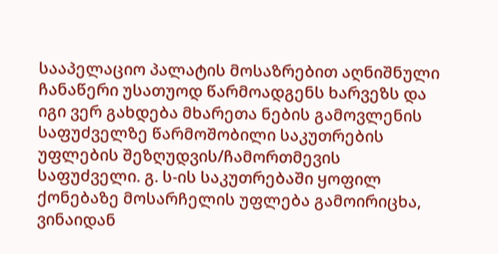სააპელაციო პალატის მოსაზრებით აღნიშნული ჩანაწერი უსათუოდ წარმოადგენს ხარვეზს და იგი ვერ გახდება მხარეთა ნების გამოვლენის საფუძველზე წარმოშობილი საკუთრების უფლების შეზღუდვის/ჩამორთმევის საფუძველი. გ. ს-ის საკუთრებაში ყოფილ ქონებაზე მოსარჩელის უფლება გამოირიცხა, ვინაიდან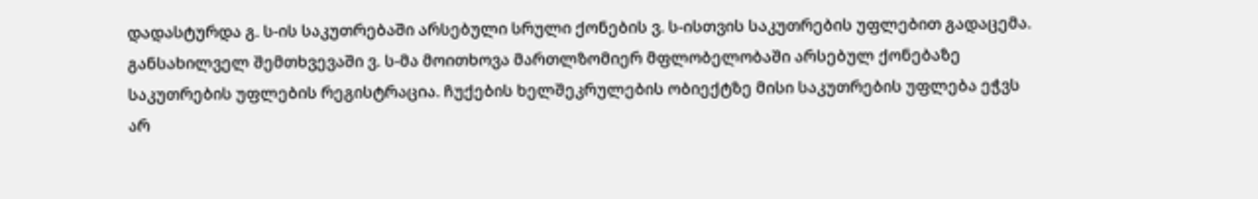დადასტურდა გ. ს-ის საკუთრებაში არსებული სრული ქონების ვ. ს-ისთვის საკუთრების უფლებით გადაცემა. განსახილველ შემთხვევაში ვ. ს-მა მოითხოვა მართლზომიერ მფლობელობაში არსებულ ქონებაზე საკუთრების უფლების რეგისტრაცია. ჩუქების ხელშეკრულების ობიექტზე მისი საკუთრების უფლება ეჭვს არ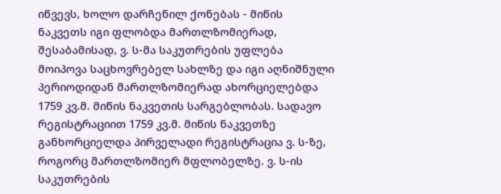იწვევს, ხოლო დარჩენილ ქონებას - მიწის ნაკვეთს იგი ფლობდა მართლზომიერად, შესაბამისად, ვ. ს-მა საკუთრების უფლება მოიპოვა საცხოვრებელ სახლზე და იგი აღნიშნული პერიოდიდან მართლზომიერად ახორციელებდა 1759 კვ.მ. მიწის ნაკვეთის სარგებლობას. სადავო რეგისტრაციით 1759 კვ.მ. მიწის ნაკვეთზე განხორციელდა პირველადი რეგისტრაცია ვ. ს-ზე, როგორც მართლზომიერ მფლობელზე. ვ. ს-ის საკუთრების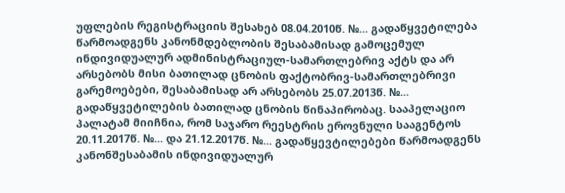უფლების რეგისტრაციის შესახებ 08.04.2010წ. №... გადაწყვეტილება წარმოადგენს კანონმდებლობის შესაბამისად გამოცემულ ინდივიდუალურ ადმინისტრაციულ-სამართლებრივ აქტს და არ არსებობს მისი ბათილად ცნობის ფაქტობრივ-სამართლებრივი გარემოებები, შესაბამისად არ არსებობს 25.07.2013წ. №... გადაწყვეტილების ბათილად ცნობის წინაპირობაც. სააპელაციო პალატამ მიიჩნია, რომ საჯარო რეესტრის ეროვნული სააგენტოს 20.11.2017წ. №... და 21.12.2017წ. №... გადაწყევტილებები წარმოადგენს კანონშესაბამის ინდივიდუალურ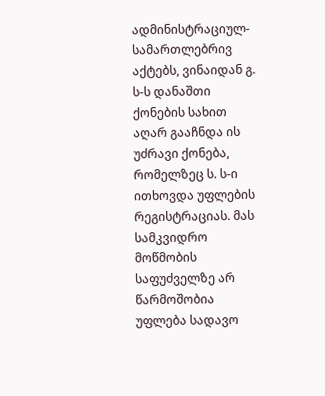ადმინისტრაციულ-სამართლებრივ აქტებს, ვინაიდან გ. ს-ს დანაშთი ქონების სახით აღარ გააჩნდა ის უძრავი ქონება, რომელზეც ს. ს-ი ითხოვდა უფლების რეგისტრაციას. მას სამკვიდრო მოწმობის საფუძველზე არ წარმოშობია უფლება სადავო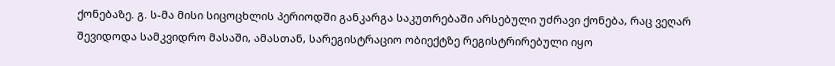ქონებაზე. გ. ს-მა მისი სიცოცხლის პერიოდში განკარგა საკუთრებაში არსებული უძრავი ქონება, რაც ვეღარ შევიდოდა სამკვიდრო მასაში, ამასთან, სარეგისტრაციო ობიექტზე რეგისტრირებული იყო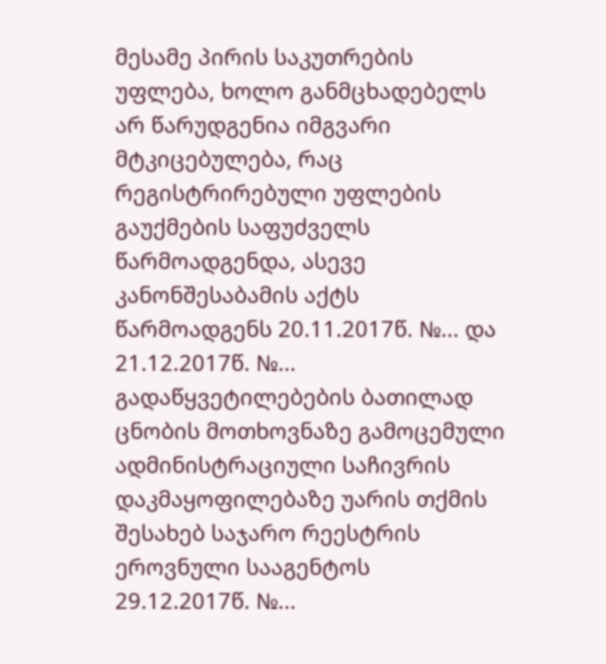მესამე პირის საკუთრების უფლება, ხოლო განმცხადებელს არ წარუდგენია იმგვარი მტკიცებულება, რაც რეგისტრირებული უფლების გაუქმების საფუძველს წარმოადგენდა, ასევე კანონშესაბამის აქტს წარმოადგენს 20.11.2017წ. №... და 21.12.2017წ. №... გადაწყვეტილებების ბათილად ცნობის მოთხოვნაზე გამოცემული ადმინისტრაციული საჩივრის დაკმაყოფილებაზე უარის თქმის შესახებ საჯარო რეესტრის ეროვნული სააგენტოს 29.12.2017წ. №...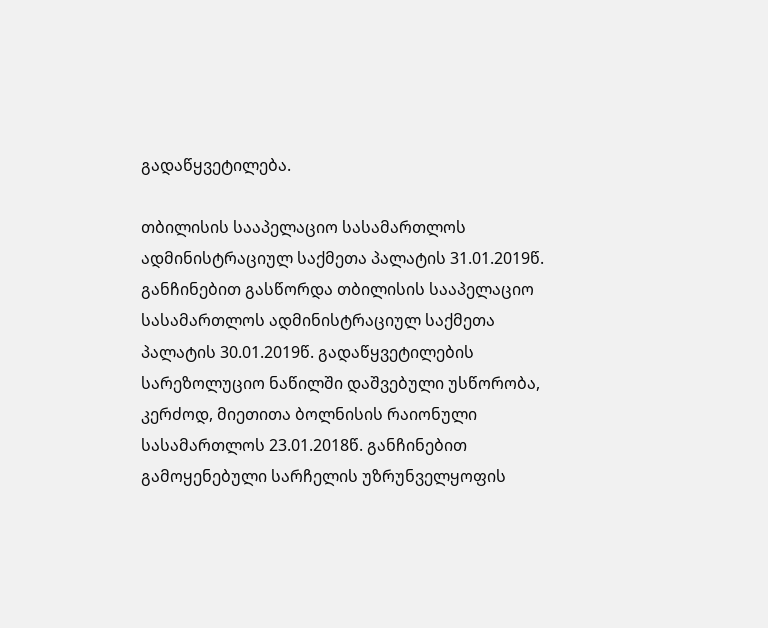გადაწყვეტილება.

თბილისის სააპელაციო სასამართლოს ადმინისტრაციულ საქმეთა პალატის 31.01.2019წ. განჩინებით გასწორდა თბილისის სააპელაციო სასამართლოს ადმინისტრაციულ საქმეთა პალატის 30.01.2019წ. გადაწყვეტილების სარეზოლუციო ნაწილში დაშვებული უსწორობა, კერძოდ, მიეთითა ბოლნისის რაიონული სასამართლოს 23.01.2018წ. განჩინებით გამოყენებული სარჩელის უზრუნველყოფის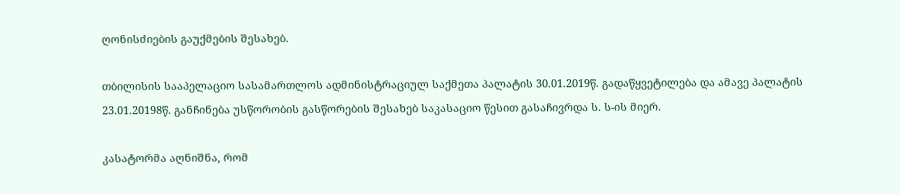ღონისძიების გაუქმების შესახებ.

თბილისის სააპელაციო სასამართლოს ადმინისტრაციულ საქმეთა პალატის 30.01.2019წ. გადაწყვეტილება და ამავე პალატის 23.01.20198წ. განჩინება უსწორობის გასწორების შესახებ საკასაციო წესით გასაჩივრდა ს. ს-ის მიერ.

კასატორმა აღნიშნა, რომ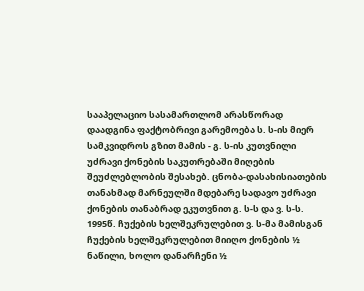სააპელაციო სასამართლომ არასწორად დაადგინა ფაქტობრივი გარემოება ს. ს-ის მიერ სამკვიდროს გზით მამის - გ. ს-ის კუთვნილი უძრავი ქონების საკუთრებაში მიღების შეუძლებლობის შესახებ. ცნობა-დასახისიათების თანახმად მარნეულში მდებარე სადავო უძრავი ქონების თანაბრად ეკუთვნით გ. ს-ს და ვ. ს-ს. 1995წ. ჩუქების ხელშეკრულებით ვ. ს-მა მამისგან ჩუქების ხელშეკრულებით მიიღო ქონების ½ ნაწილი, ხოლო დანარჩენი ½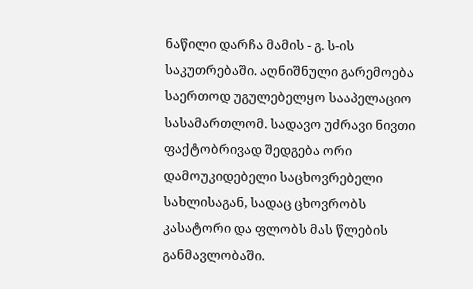ნაწილი დარჩა მამის - გ. ს-ის საკუთრებაში. აღნიშნული გარემოება საერთოდ უგულებელყო სააპელაციო სასამართლომ. სადავო უძრავი ნივთი ფაქტობრივად შედგება ორი დამოუკიდებელი საცხოვრებელი სახლისაგან, სადაც ცხოვრობს კასატორი და ფლობს მას წლების განმავლობაში.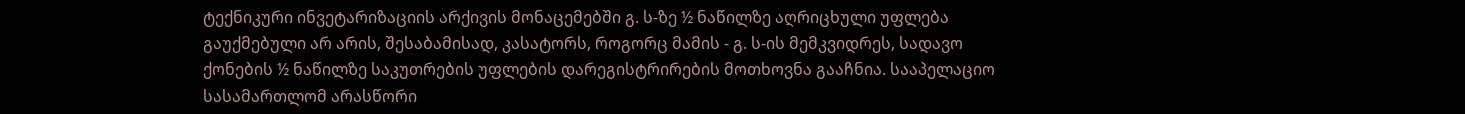ტექნიკური ინვეტარიზაციის არქივის მონაცემებში გ. ს-ზე ½ ნაწილზე აღრიცხული უფლება გაუქმებული არ არის, შესაბამისად, კასატორს, როგორც მამის - გ. ს-ის მემკვიდრეს, სადავო ქონების ½ ნაწილზე საკუთრების უფლების დარეგისტრირების მოთხოვნა გააჩნია. სააპელაციო სასამართლომ არასწორი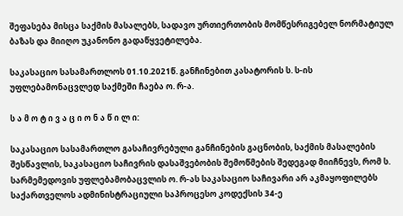შეფასება მისცა საქმის მასალებს, სადავო ურთიერთობის მომწესრიგებელ ნორმატიულ ბაზას და მიიღო უკანონო გადაწყვეტილება.

საკასაციო სასამართლოს 01.10.2021წ. განჩინებით კასატორის ს. ს-ის უფლებამონაცვლედ საქმეში ჩაება ო. რ-ა.

ს ა მ ო ტ ი ვ ა ც ი ო ნ ა წ ი ლ ი:

საკასაციო სასამართლო გასაჩივრებული განჩინების გაცნობის, საქმის მასალების შესწავლის, საკასაციო საჩივრის დასაშვებობის შემოწმების შედეგად მიიჩნევს, რომ ს. სარმემედოვის უფლებამობაცვლის ო. რ-ას საკასაციო საჩივარი არ აკმაყოფილებს საქართველოს ადმინისტრაციული საპროცესო კოდექსის 34-ე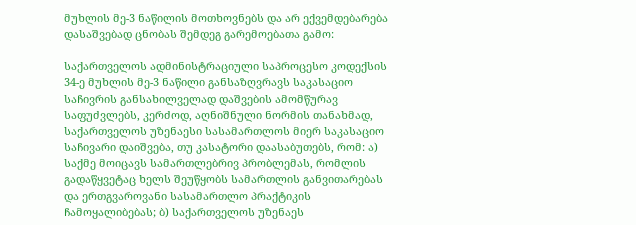მუხლის მე-3 ნაწილის მოთხოვნებს და არ ექვემდებარება დასაშვებად ცნობას შემდეგ გარემოებათა გამო:

საქართველოს ადმინისტრაციული საპროცესო კოდექსის 34-ე მუხლის მე-3 ნაწილი განსაზღვრავს საკასაციო საჩივრის განსახილველად დაშვების ამომწურავ საფუძვლებს, კერძოდ, აღნიშნული ნორმის თანახმად, საქართველოს უზენაესი სასამართლოს მიერ საკასაციო საჩივარი დაიშვება, თუ კასატორი დაასაბუთებს, რომ: ა) საქმე მოიცავს სამართლებრივ პრობლემას, რომლის გადაწყვეტაც ხელს შეუწყობს სამართლის განვითარებას და ერთგვაროვანი სასამართლო პრაქტიკის ჩამოყალიბებას; ბ) საქართველოს უზენაეს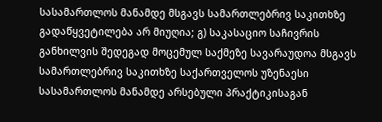სასამართლოს მანამდე მსგავს სამართლებრივ საკითხზე გადაწყვეტილება არ მიუღია; გ) საკასაციო საჩივრის განხილვის შედეგად მოცემულ საქმეზე სავარაუდოა მსგავს სამართლებრივ საკითხზე საქართველოს უზენაესი სასამართლოს მანამდე არსებული პრაქტიკისაგან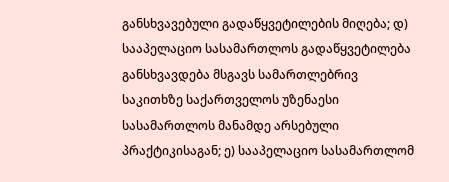განსხვავებული გადაწყვეტილების მიღება; დ) სააპელაციო სასამართლოს გადაწყვეტილება განსხვავდება მსგავს სამართლებრივ საკითხზე საქართველოს უზენაესი სასამართლოს მანამდე არსებული პრაქტიკისაგან; ე) სააპელაციო სასამართლომ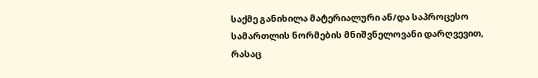საქმე განიხილა მატერიალური ან/და საპროცესო სამართლის ნორმების მნიშვნელოვანი დარღვევით, რასაც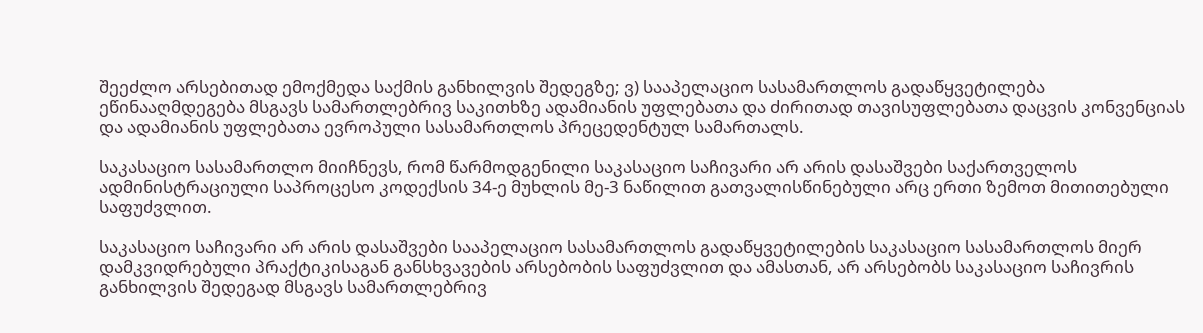შეეძლო არსებითად ემოქმედა საქმის განხილვის შედეგზე; ვ) სააპელაციო სასამართლოს გადაწყვეტილება ეწინააღმდეგება მსგავს სამართლებრივ საკითხზე ადამიანის უფლებათა და ძირითად თავისუფლებათა დაცვის კონვენციას და ადამიანის უფლებათა ევროპული სასამართლოს პრეცედენტულ სამართალს.

საკასაციო სასამართლო მიიჩნევს, რომ წარმოდგენილი საკასაციო საჩივარი არ არის დასაშვები საქართველოს ადმინისტრაციული საპროცესო კოდექსის 34-ე მუხლის მე-3 ნაწილით გათვალისწინებული არც ერთი ზემოთ მითითებული საფუძვლით.

საკასაციო საჩივარი არ არის დასაშვები სააპელაციო სასამართლოს გადაწყვეტილების საკასაციო სასამართლოს მიერ დამკვიდრებული პრაქტიკისაგან განსხვავების არსებობის საფუძვლით და ამასთან, არ არსებობს საკასაციო საჩივრის განხილვის შედეგად მსგავს სამართლებრივ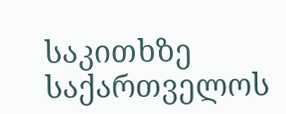საკითხზე საქართველოს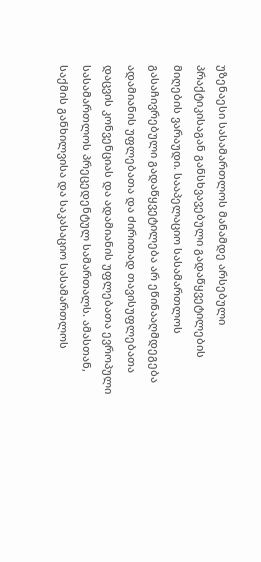უზენაესი სასამართლოს მანამდე არსებული პრაქტიკისაგან განსხვავებული გადაწყვეტილების მიღების ვარაუდი. სააპელაციო სასამართლოს გასაჩივრებული გადაწყვეტილება არ ეწინააღმდეგება ადამიანის უფლებათა და ძირითად თავისუფლებათა დაცვის კონვენციას და ადამიანის უფლებათა ევროპული სასამართლოს პრეცედენტულ სამართალს. ამასთან, საქმის განხილვისა და საკასაციო სასამართლოს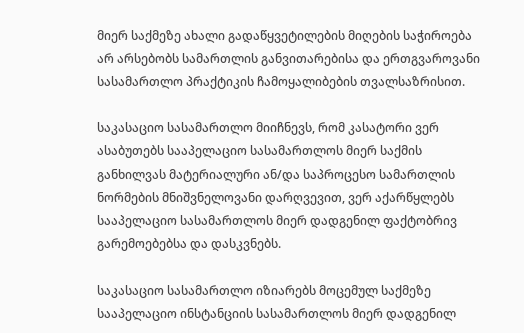მიერ საქმეზე ახალი გადაწყვეტილების მიღების საჭიროება არ არსებობს სამართლის განვითარებისა და ერთგვაროვანი სასამართლო პრაქტიკის ჩამოყალიბების თვალსაზრისით.

საკასაციო სასამართლო მიიჩნევს, რომ კასატორი ვერ ასაბუთებს სააპელაციო სასამართლოს მიერ საქმის განხილვას მატერიალური ან/და საპროცესო სამართლის ნორმების მნიშვნელოვანი დარღვევით, ვერ აქარწყლებს სააპელაციო სასამართლოს მიერ დადგენილ ფაქტობრივ გარემოებებსა და დასკვნებს.

საკასაციო სასამართლო იზიარებს მოცემულ საქმეზე სააპელაციო ინსტანციის სასამართლოს მიერ დადგენილ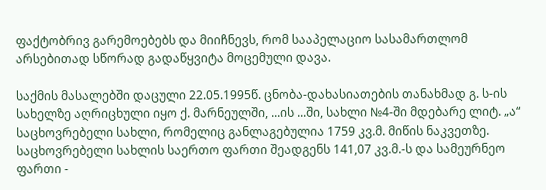ფაქტობრივ გარემოებებს და მიიჩნევს, რომ სააპელაციო სასამართლომ არსებითად სწორად გადაწყვიტა მოცემული დავა.

საქმის მასალებში დაცული 22.05.1995წ. ცნობა-დახასიათების თანახმად გ. ს-ის სახელზე აღრიცხული იყო ქ. მარნეულში, ...ის ...ში, სახლი №4-ში მდებარე ლიტ. „ა“ საცხოვრებელი სახლი, რომელიც განლაგებულია 1759 კვ.მ. მიწის ნაკვეთზე. საცხოვრებელი სახლის საერთო ფართი შეადგენს 141,07 კვ.მ.-ს და სამეურნეო ფართი -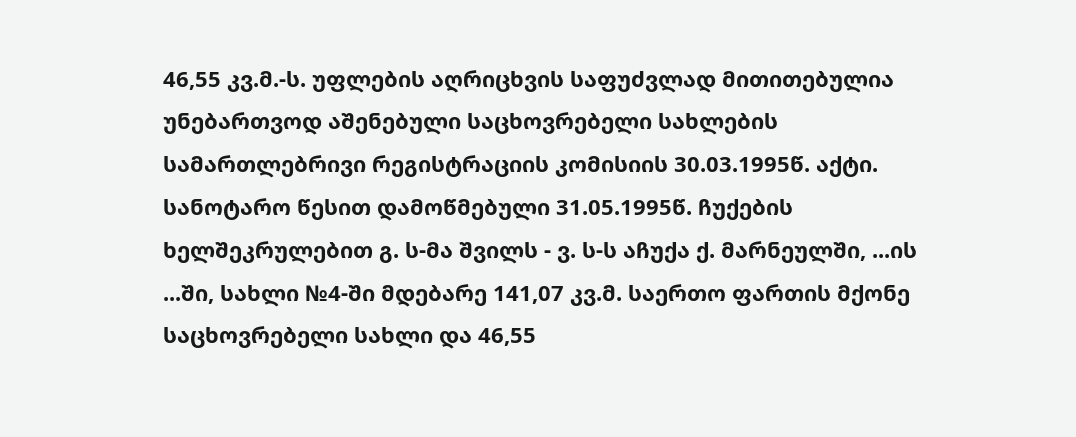46,55 კვ.მ.-ს. უფლების აღრიცხვის საფუძვლად მითითებულია უნებართვოდ აშენებული საცხოვრებელი სახლების სამართლებრივი რეგისტრაციის კომისიის 30.03.1995წ. აქტი. სანოტარო წესით დამოწმებული 31.05.1995წ. ჩუქების ხელშეკრულებით გ. ს-მა შვილს - ვ. ს-ს აჩუქა ქ. მარნეულში, ...ის ...ში, სახლი №4-ში მდებარე 141,07 კვ.მ. საერთო ფართის მქონე საცხოვრებელი სახლი და 46,55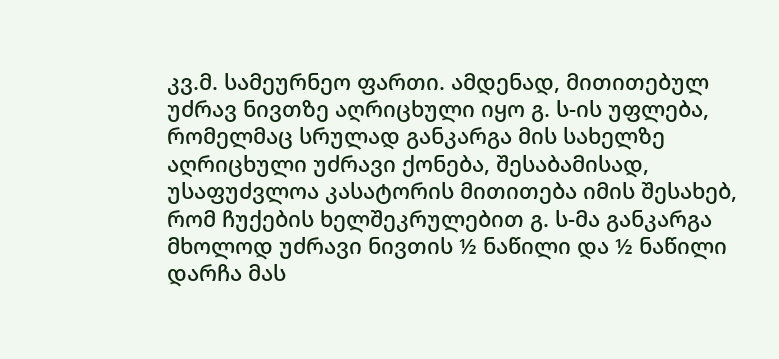კვ.მ. სამეურნეო ფართი. ამდენად, მითითებულ უძრავ ნივთზე აღრიცხული იყო გ. ს-ის უფლება, რომელმაც სრულად განკარგა მის სახელზე აღრიცხული უძრავი ქონება, შესაბამისად, უსაფუძვლოა კასატორის მითითება იმის შესახებ, რომ ჩუქების ხელშეკრულებით გ. ს-მა განკარგა მხოლოდ უძრავი ნივთის ½ ნაწილი და ½ ნაწილი დარჩა მას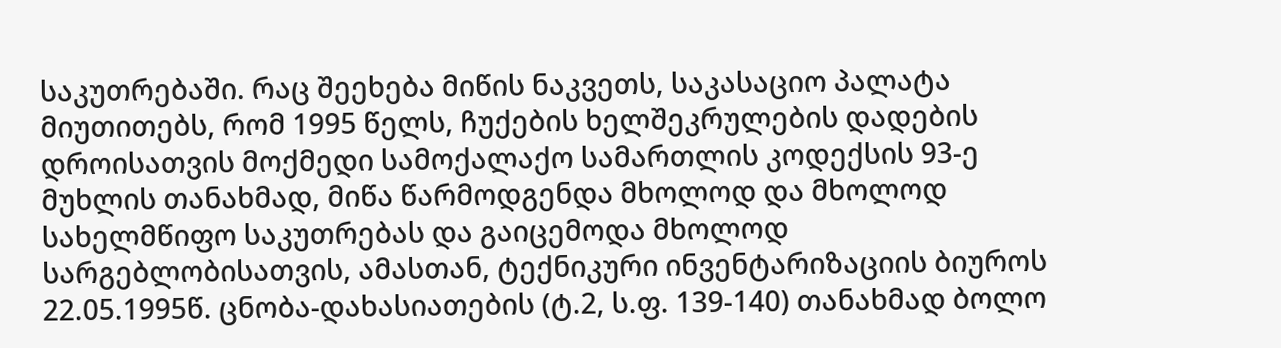საკუთრებაში. რაც შეეხება მიწის ნაკვეთს, საკასაციო პალატა მიუთითებს, რომ 1995 წელს, ჩუქების ხელშეკრულების დადების დროისათვის მოქმედი სამოქალაქო სამართლის კოდექსის 93-ე მუხლის თანახმად, მიწა წარმოდგენდა მხოლოდ და მხოლოდ სახელმწიფო საკუთრებას და გაიცემოდა მხოლოდ სარგებლობისათვის, ამასთან, ტექნიკური ინვენტარიზაციის ბიუროს 22.05.1995წ. ცნობა-დახასიათების (ტ.2, ს.ფ. 139-140) თანახმად ბოლო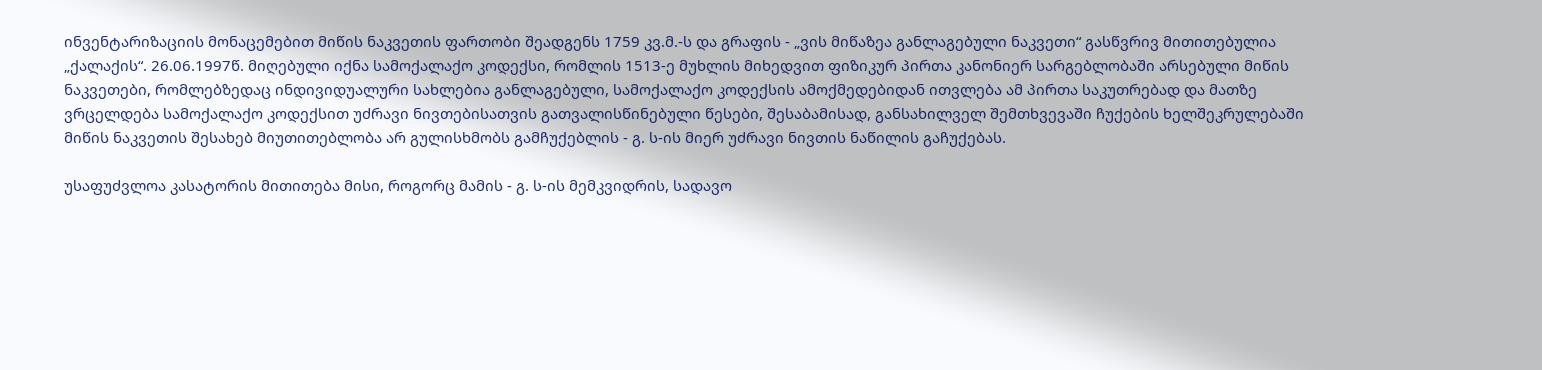ინვენტარიზაციის მონაცემებით მიწის ნაკვეთის ფართობი შეადგენს 1759 კვ.მ.-ს და გრაფის - „ვის მიწაზეა განლაგებული ნაკვეთი“ გასწვრივ მითითებულია „ქალაქის“. 26.06.1997წ. მიღებული იქნა სამოქალაქო კოდექსი, რომლის 1513-ე მუხლის მიხედვით ფიზიკურ პირთა კანონიერ სარგებლობაში არსებული მიწის ნაკვეთები, რომლებზედაც ინდივიდუალური სახლებია განლაგებული, სამოქალაქო კოდექსის ამოქმედებიდან ითვლება ამ პირთა საკუთრებად და მათზე ვრცელდება სამოქალაქო კოდექსით უძრავი ნივთებისათვის გათვალისწინებული წესები, შესაბამისად, განსახილველ შემთხვევაში ჩუქების ხელშეკრულებაში მიწის ნაკვეთის შესახებ მიუთითებლობა არ გულისხმობს გამჩუქებლის - გ. ს-ის მიერ უძრავი ნივთის ნაწილის გაჩუქებას.

უსაფუძვლოა კასატორის მითითება მისი, როგორც მამის - გ. ს-ის მემკვიდრის, სადავო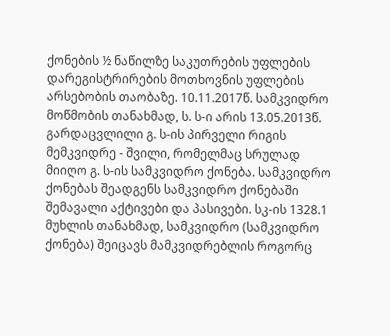ქონების ½ ნაწილზე საკუთრების უფლების დარეგისტრირების მოთხოვნის უფლების არსებობის თაობაზე. 10.11.2017წ. სამკვიდრო მოწმობის თანახმად, ს. ს-ი არის 13.05.2013წ. გარდაცვლილი გ. ს-ის პირველი რიგის მემკვიდრე - შვილი, რომელმაც სრულად მიიღო გ. ს-ის სამკვიდრო ქონება. სამკვიდრო ქონებას შეადგენს სამკვიდრო ქონებაში შემავალი აქტივები და პასივები. სკ-ის 1328.1 მუხლის თანახმად, სამკვიდრო (სამკვიდრო ქონება) შეიცავს მამკვიდრებლის როგორც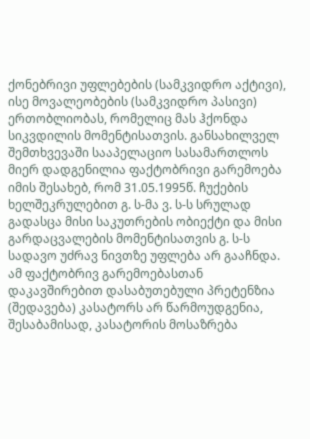ქონებრივი უფლებების (სამკვიდრო აქტივი), ისე მოვალეობების (სამკვიდრო პასივი) ერთობლიობას, რომელიც მას ჰქონდა სიკვდილის მომენტისათვის. განსახილველ შემთხვევაში სააპელაციო სასამართლოს მიერ დადგენილია ფაქტობრივი გარემოება იმის შესახებ, რომ 31.05.1995წ. ჩუქების ხელშეკრულებით გ. ს-მა ვ. ს-ს სრულად გადასცა მისი საკუთრების ობიექტი და მისი გარდაცვალების მომენტისათვის გ. ს-ს სადავო უძრავ ნივთზე უფლება არ გააჩნდა. ამ ფაქტობრივ გარემოებასთან დაკავშირებით დასაბუთებული პრეტენზია (შედავება) კასატორს არ წარმოუდგენია, შესაბამისად, კასატორის მოსაზრება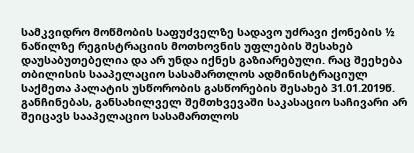სამკვიდრო მოწმობის საფუძველზე სადავო უძრავი ქონების ½ ნაწილზე რეგისტრაციის მოთხოვნის უფლების შესახებ დაუსაბუთებელია და არ უნდა იქნეს გაზიარებული. რაც შეეხება თბილისის სააპელაციო სასამართლოს ადმინისტრაციულ საქმეთა პალატის უსწორობის გასწორების შესახებ 31.01.2019წ. განჩინებას, განსახილველ შემთხვევაში საკასაციო საჩივარი არ შეიცავს სააპელაციო სასამართლოს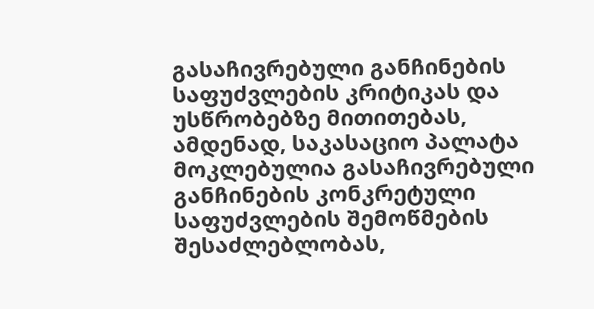გასაჩივრებული განჩინების საფუძვლების კრიტიკას და უსწრობებზე მითითებას, ამდენად, საკასაციო პალატა მოკლებულია გასაჩივრებული განჩინების კონკრეტული საფუძვლების შემოწმების შესაძლებლობას,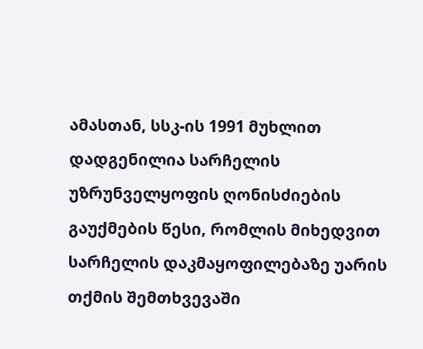ამასთან, სსკ-ის 1991 მუხლით დადგენილია სარჩელის უზრუნველყოფის ღონისძიების გაუქმების წესი, რომლის მიხედვით სარჩელის დაკმაყოფილებაზე უარის თქმის შემთხვევაში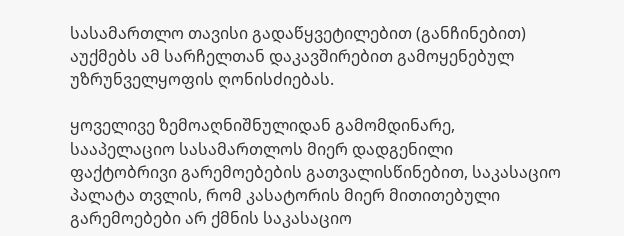სასამართლო თავისი გადაწყვეტილებით (განჩინებით) აუქმებს ამ სარჩელთან დაკავშირებით გამოყენებულ უზრუნველყოფის ღონისძიებას.

ყოველივე ზემოაღნიშნულიდან გამომდინარე, სააპელაციო სასამართლოს მიერ დადგენილი ფაქტობრივი გარემოებების გათვალისწინებით, საკასაციო პალატა თვლის, რომ კასატორის მიერ მითითებული გარემოებები არ ქმნის საკასაციო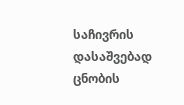საჩივრის დასაშვებად ცნობის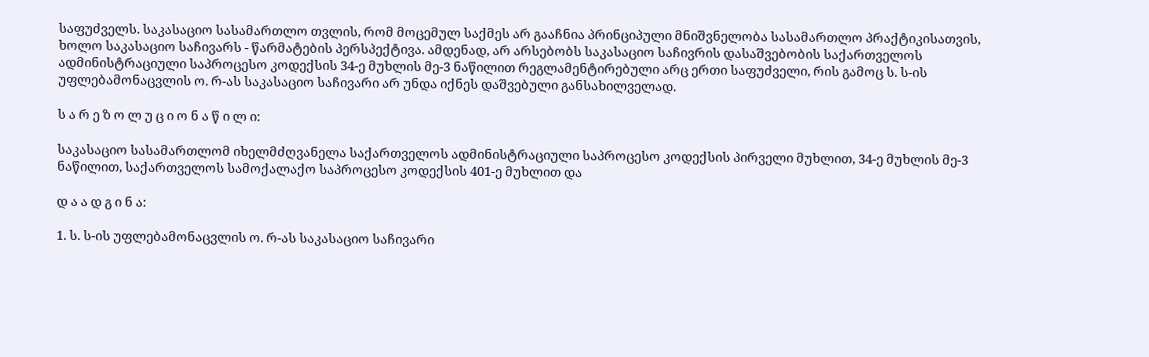საფუძველს. საკასაციო სასამართლო თვლის, რომ მოცემულ საქმეს არ გააჩნია პრინციპული მნიშვნელობა სასამართლო პრაქტიკისათვის, ხოლო საკასაციო საჩივარს - წარმატების პერსპექტივა. ამდენად, არ არსებობს საკასაციო საჩივრის დასაშვებობის საქართველოს ადმინისტრაციული საპროცესო კოდექსის 34-ე მუხლის მე-3 ნაწილით რეგლამენტირებული არც ერთი საფუძველი, რის გამოც ს. ს-ის უფლებამონაცვლის ო. რ-ას საკასაციო საჩივარი არ უნდა იქნეს დაშვებული განსახილველად.

ს ა რ ე ზ ო ლ უ ც ი ო ნ ა წ ი ლ ი:

საკასაციო სასამართლომ იხელმძღვანელა საქართველოს ადმინისტრაციული საპროცესო კოდექსის პირველი მუხლით, 34-ე მუხლის მე-3 ნაწილით, საქართველოს სამოქალაქო საპროცესო კოდექსის 401-ე მუხლით და

დ ა ა დ გ ი ნ ა:

1. ს. ს-ის უფლებამონაცვლის ო. რ-ას საკასაციო საჩივარი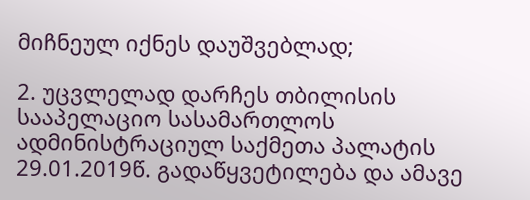მიჩნეულ იქნეს დაუშვებლად;

2. უცვლელად დარჩეს თბილისის სააპელაციო სასამართლოს ადმინისტრაციულ საქმეთა პალატის 29.01.2019წ. გადაწყვეტილება და ამავე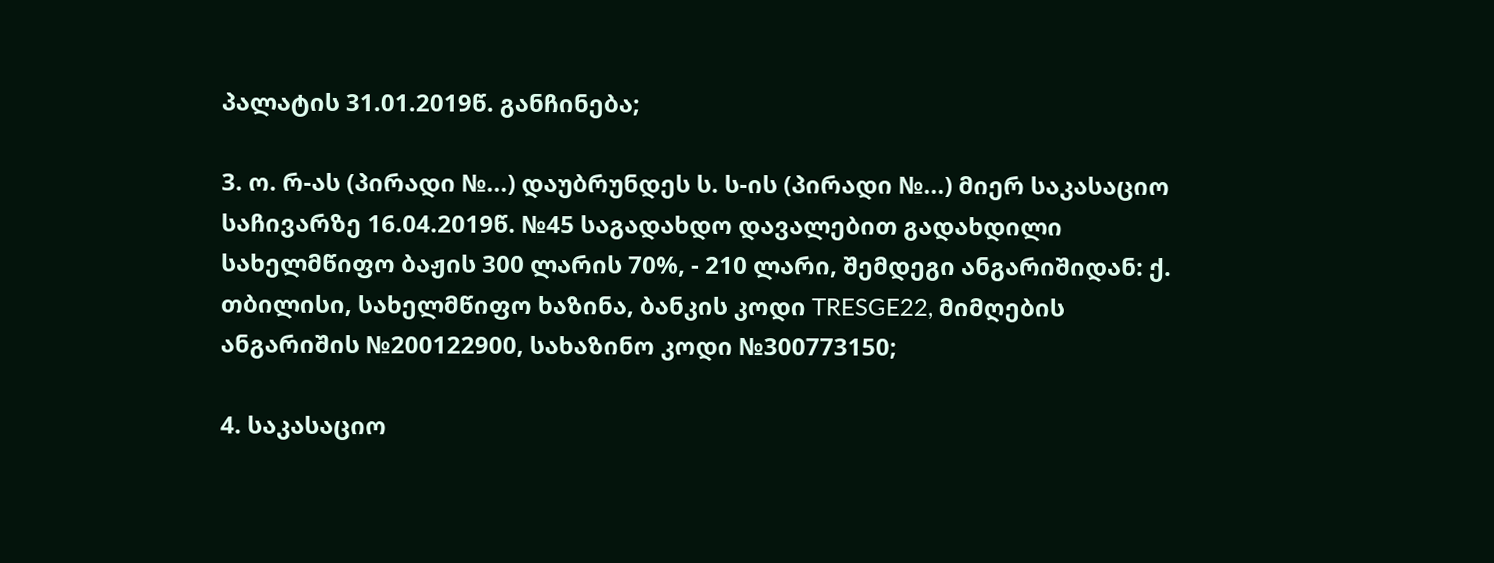პალატის 31.01.2019წ. განჩინება;

3. ო. რ-ას (პირადი №...) დაუბრუნდეს ს. ს-ის (პირადი №...) მიერ საკასაციო საჩივარზე 16.04.2019წ. №45 საგადახდო დავალებით გადახდილი სახელმწიფო ბაჟის 300 ლარის 70%, - 210 ლარი, შემდეგი ანგარიშიდან: ქ. თბილისი, სახელმწიფო ხაზინა, ბანკის კოდი TRESGE22, მიმღების ანგარიშის №200122900, სახაზინო კოდი №300773150;

4. საკასაციო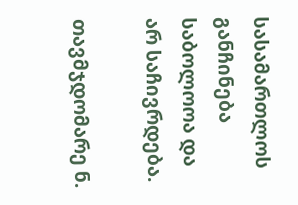სასამართლოს განჩინება საბოლოოა და არ საჩივრდება.

თავმჯდომარე ნ.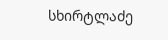სხირტლაძე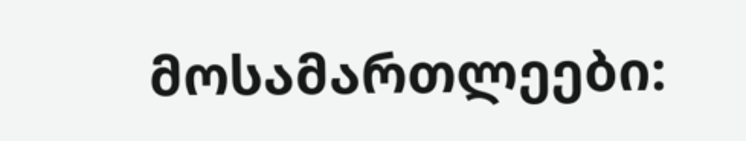მოსამართლეები: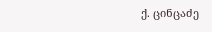ქ. ცინცაძე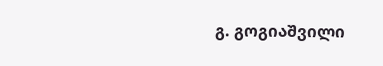გ. გოგიაშვილი